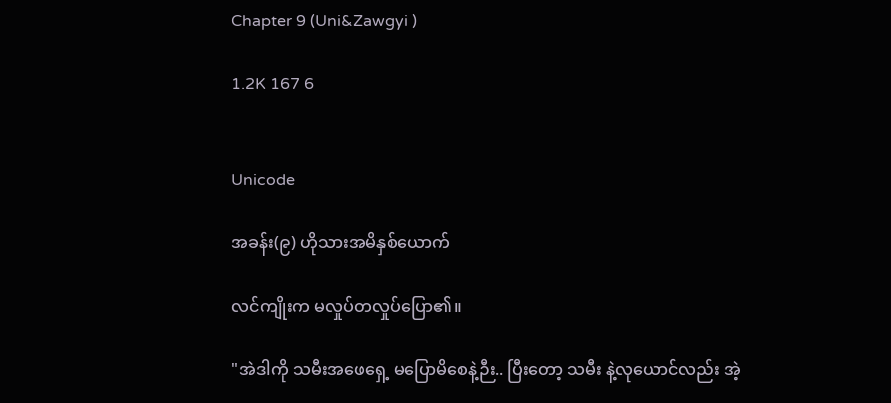Chapter 9 (Uni&Zawgyi )

1.2K 167 6


Unicode

အခန်း(၉) ဟိုသားအမိနှစ်ယောက်

လင်ကျိုးက မလှုပ်တလှုပ်ပြော၏။

"အဲဒါကို သမီးအဖေရှေ့ မပြောမိစေနဲ့ဉီး.. ပြီးတော့ သမီး နဲ့လုယောင်လည်း အဲ့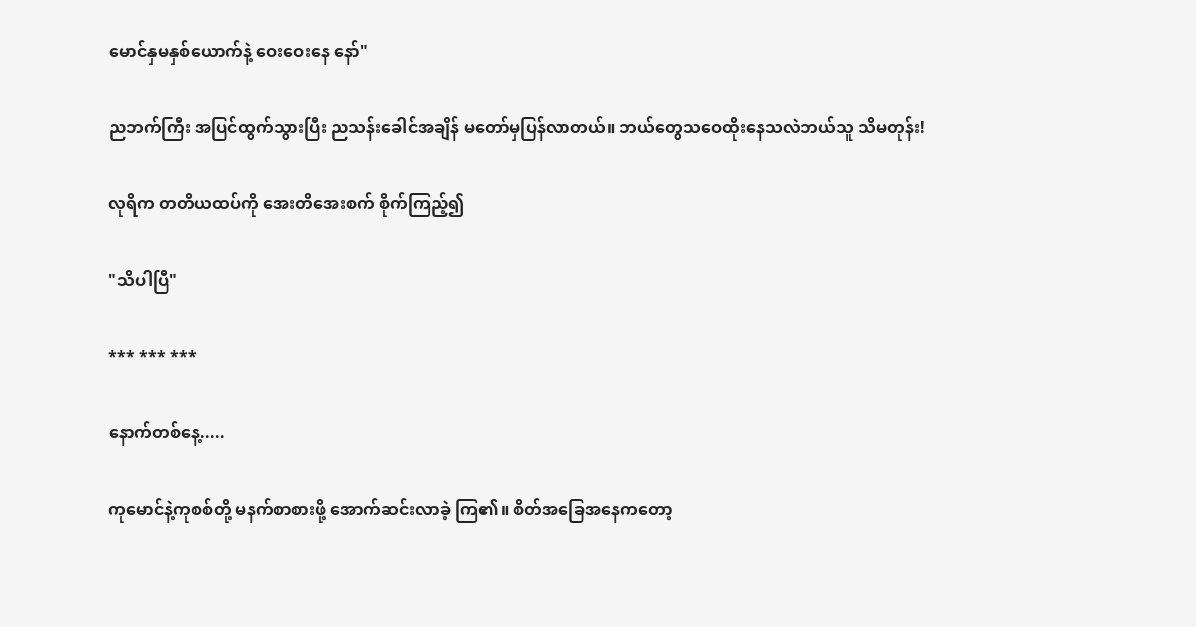မောင်နှမနှစ်ယောက်နဲ့ ဝေးဝေးနေ နော်"

ညဘက်ကြီး အပြင်ထွက်သွားပြီး ညသန်းခေါင်အချိန် မတော်မှပြန်လာတယ်။ ဘယ်တွေသဝေထိုးနေသလဲဘယ်သူ သိမတုန်း!

လုရိက တတိယထပ်ကို အေးတိအေးစက် စိုက်ကြည့်၍

"သိပါပြီ"

*** *** ***

နောက်တစ်နေ့.....

ကုမောင်နဲ့ကုစစ်တို့ မနက်စာစားဖို့ အောက်ဆင်းလာခဲ့ ကြ၏။ စိတ်အခြေအနေကတော့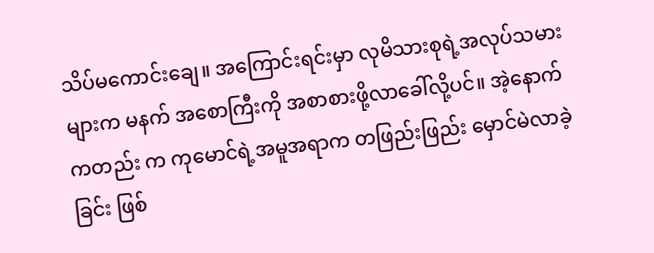သိပ်မကောင်းချေ။ အကြောင်းရင်းမှာ လုမိသားစုရဲ့အလုပ်သမားများက မနက် အစောကြီးကို အစာစားဖို့လာခေါ်လို့ပင်။ အဲ့နောက်ကတည်း က ကုမောင်ရဲ့အမူအရာက တဖြည်းဖြည်း မှောင်မဲလာခဲ့ခြင်း ဖြစ်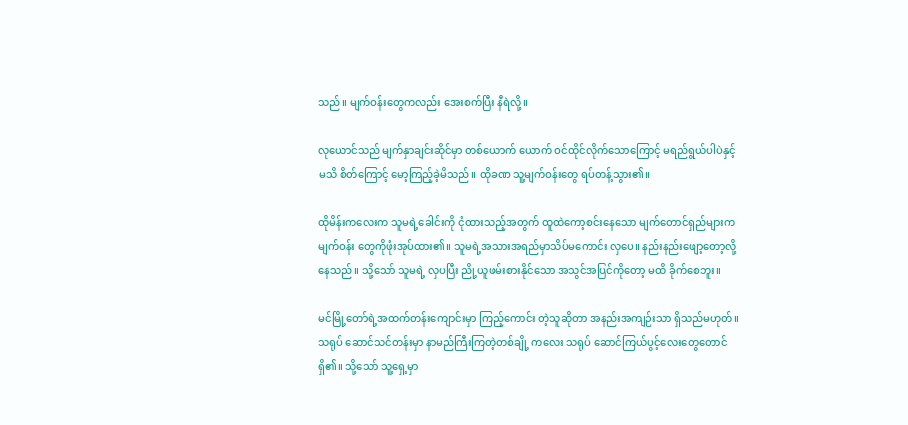သည်။ မျက်ဝန်းတွေကလည်း အေးစက်ပြီး နီရဲလို့။

လုယောင်သည် မျက်နှာချင်းဆိုင်မှာ တစ်ယောက် ယောက် ဝင်ထိုင်လိုက်‌သောကြောင့် မရည်ရွယ်ပါပဲနှင့် မသိ စိတ်ကြောင့် မော့ကြည့်ခဲ့မိသည်။ ထိုခဏ သူ့မျက်ဝန်းတွေ ရပ်တန့်သွား၏။

ထိုမိန်းကလေးက သူမရဲ့ခေါင်းကို ငုံထားသည့်အတွက် ထူထဲကော့စင်းနေသော မျက်တောင်ရှည်များက မျက်ဝန်း တွေကိုဖုံးအုပ်ထား၏။ သူမရဲ့အသားအရည်မှာသိပ်မကောင်း လှပေ။ နည်းနည်းဖျော့တော့လို့နေသည်။ သို့သော် သူမရဲ့ လှပပြီး ညို့ယူဖမ်းစားနိုင်သော အသွင်အပြင်ကိုတော့ မထိ ခိုက်စေဘူး။

မင်မြို့တော်ရဲ့အထက်တန်းကျောင်းမှာ ကြည့်ကောင်း တဲ့သူဆိုတာ အနည်းအကျဉ်းသာ ရှိသည်မဟုတ်။ သရုပ် ဆောင်သင်တန်းမှာ နာမည်ကြီးကြတဲ့တစ်ချို့ ကလေး သရုပ် ဆောင်ကြယ်ပွင့်လေးတွေတောင်ရှိ၏။ သို့သော် သူ့ရှေ့မှာ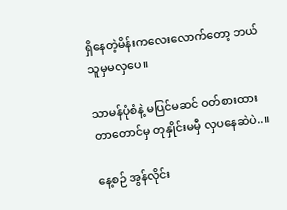ရှိနေတဲ့မိန်းကလေးလောက်တော့ ဘယ်သူမှမလှပေ။

သာမန်ပုံစံနဲ့ မပြင်မဆင် ဝတ်စားထားတာတောင်မှ တုနှိုင်းမမှီ လှပနေဆဲပဲ..။

နေ့စဉ် အွန်လိုင်း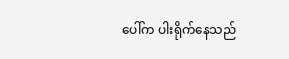ပေါ်က ပါးရိုက်နေသည်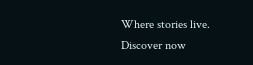Where stories live. Discover now